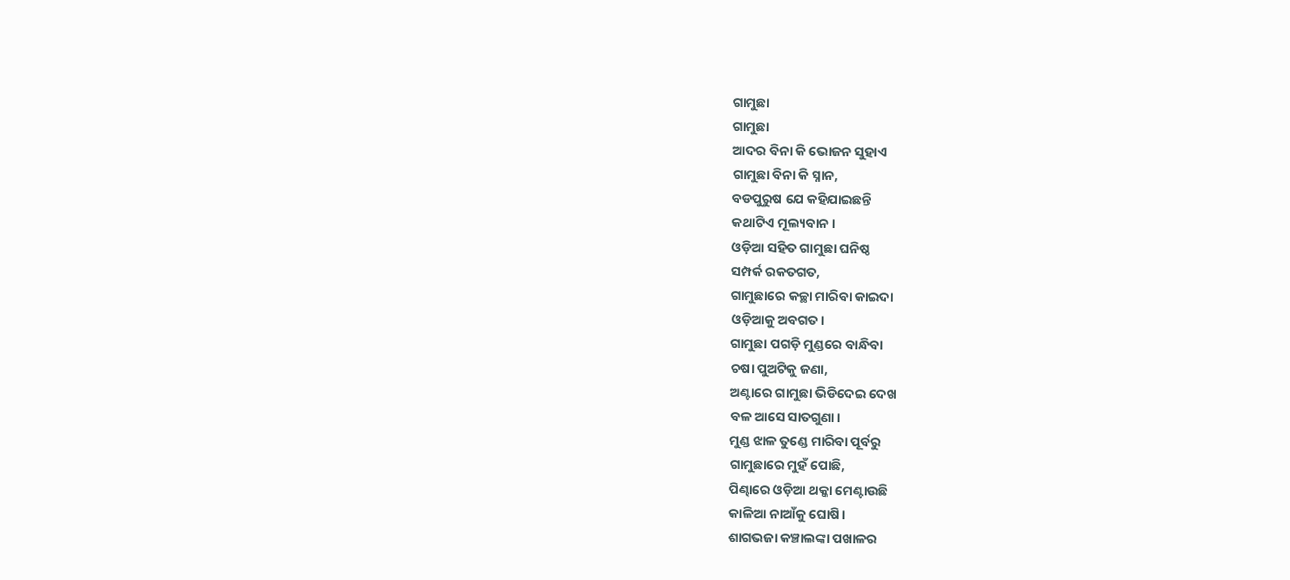ଗାମୁଛା
ଗାମୁଛା
ଆଦର ବିନା କି ଭୋଜନ ସୁହାଏ
ଗାମୁଛା ବିନା କି ସ୍ନାନ,
ବଡପୁରୁଷ ଯେ କହିଯାଇଛନ୍ତି
କଥାଟିଏ ମୂଲ୍ୟବାନ।
ଓଡ଼ିଆ ସହିତ ଗାମୁଛା ଘନିଷ୍ଠ
ସମ୍ପର୍କ ରକତଗତ,
ଗାମୁଛାରେ କଚ୍ଛା ମାରିବା କାଇଦା
ଓଡ଼ିଆକୁ ଅବଗତ।
ଗାମୁଛା ପଗଡ଼ି ମୁଣ୍ଡରେ ବାନ୍ଧିବା
ଚଷା ପୁଅଟିକୁ ଜଣା,
ଅଣ୍ଟାରେ ଗାମୁଛା ଭିଡିଦେଇ ଦେଖ
ବଳ ଆସେ ସାତଗୁଣା।
ମୁଣ୍ଡ ଝାଳ ତୁଣ୍ଡେ ମାରିବା ପୂର୍ବରୁ
ଗାମୁଛାରେ ମୁହଁ ପୋଛି,
ପିଣ୍ଢାରେ ଓଡ଼ିଆ ଥକ୍କା ମେଣ୍ଟାଉଛି
କାଳିଆ ନାଆଁକୁ ଘୋଷି।
ଶାଗଭଜା କଞ୍ଚାଲଙ୍କା ପଖାଳର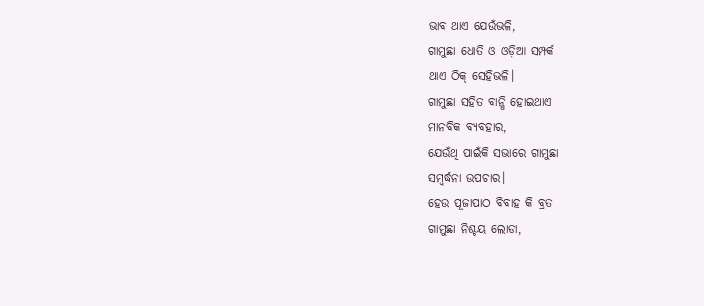ଭାବ ଥାଏ ଯେଉଁଭଳି,
ଗାମୁଛା ଧୋତି ଓ ଓଡ଼ିଆ ସମ୍ପର୍କ
ଥାଏ ଠିକ୍ ସେହିଭଳି।
ଗାମୁଛା ସହିତ ବାନ୍ଧି ହୋଇଥାଏ
ମାନବିକ ବ୍ୟବହାର,
ଯେଉଁଥି ପାଇଁକି ସଭାରେ ଗାମୁଛା
ସମ୍ବର୍ଦ୍ଧନା ଉପଚାର।
ହେଉ ପୂଜାପାଠ ବିବାହ କି ବ୍ରତ
ଗାମୁଛା ନିଶ୍ଚୟ ଲୋଡା,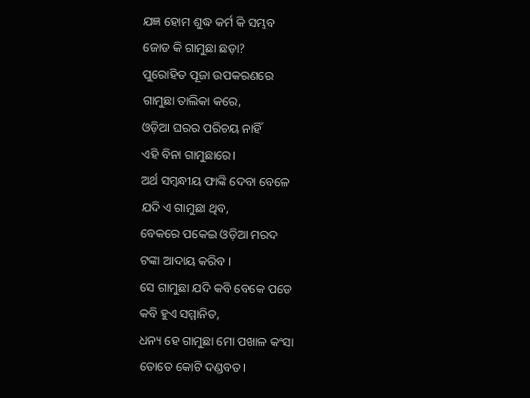ଯଜ୍ଞ ହୋମ ଶୁଦ୍ଧ କର୍ମ କି ସମ୍ଭବ
ଜୋଡ କି ଗାମୁଛା ଛଡ଼ା?
ପୁରୋହିତ ପୂଜା ଉପକରଣରେ
ଗାମୁଛା ତାଲିକା କରେ,
ଓଡ଼ିଆ ଘରର ପରିଚୟ ନାହିଁ
ଏହି ବିନା ଗାମୁଛାରେ।
ଅର୍ଥ ସମ୍ବନ୍ଧୀୟ ଫାଙ୍କି ଦେବା ବେଳେ
ଯଦି ଏ ଗାମୁଛା ଥିବ,
ବେକରେ ପକେଇ ଓଡ଼ିଆ ମରଦ
ଟଙ୍କା ଆଦାୟ କରିବ ।
ସେ ଗାମୁଛା ଯଦି କବି ବେକେ ପଡେ
କବି ହୁଏ ସମ୍ମାନିତ,
ଧନ୍ୟ ହେ ଗାମୁଛା ମୋ ପଖାଳ କଂସା
ତୋତେ କୋଟି ଦଣ୍ଡବତ।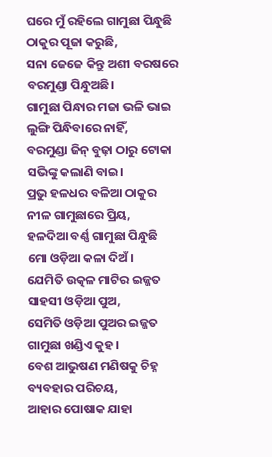ଘରେ ମୁଁ ରହିଲେ ଗାମୁଛା ପିନ୍ଧୁଛି
ଠାକୁର ପୂଜା କରୁଛି,
ସନା ଜେଜେ କିନ୍ତୁ ଅଶୀ ବରଷରେ
ବରମୁଣ୍ଡା ପିନ୍ଧୁଅଛି।
ଗାମୁଛା ପିନ୍ଧାର ମଜା ଭଳି ଭାଇ
ଲୁଙ୍ଗି ପିନ୍ଧିବାରେ ନାହିଁ,
ବରମୁଣ୍ଡା ଜିନ୍ ବୁଢ଼ା ଠାରୁ ଟୋକା
ସଭିଙ୍କୁ କଲାଣି ବାଇ।
ପ୍ରଭୁ ହଳଧର ବଳିଆ ଠାକୁର
ନୀଳ ଗାମୁଛାରେ ପ୍ରିୟ,
ହଳଦିଆ ବର୍ଣ୍ଣ ଗାମୁଛା ପିନ୍ଧୁଛି
ମୋ ଓଡ଼ିଆ କଳା ଦିଅଁ।
ଯେମିତି ଉତ୍କଳ ମାଟିର ଇଜ୍ଜତ
ସାହସୀ ଓଡ଼ିଆ ପୁଅ,
ସେମିତି ଓଡ଼ିଆ ପୁଅର ଇଜ୍ଜତ
ଗାମୁଛା ଖଣ୍ଡିଏ କୁହ।
ବେଶ ଆଭୁଷଣ ମଣିଷକୁ ଚିହ୍ନ
ବ୍ୟବହାର ପରିଚୟ,
ଆହାର ପୋଷାକ ଯାହା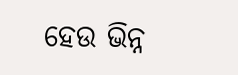ହେଉ ଭିନ୍ନ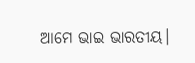ଆମେ ଭାଇ ଭାରତୀୟ।